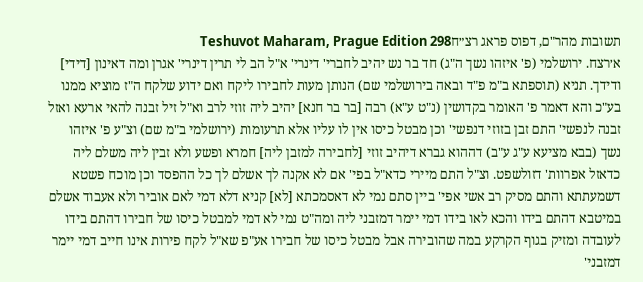תשובות מהר"ם, דפוס פראג רצ״חTeshuvot Maharam, Prague Edition 298
א׳רצח. ירושלמי (פ' איזהו נשך ה"ג) חד בר נש יהיב לחברי' דינרי' א"ל הב לי תרין דינרי' אגרן ומה דאינון [דידי] ודידך. תניא (תוספתא ב"מ פ"ד ובאה בירושלמי שם) הנותן מעות לחבירו ליקח ואם ידוע שלקח ה"ז מוציא ממנו בע"כ והא דאמר פ' האומר בקדושין (נ"ט ע"א) רבה [בר בר חנא] יהיב ליה זוזי לרב וא"ל זיל זבנה להאי ארעא ואזל זבנה לנפשי' התם זבן בזוזי דנפשי' וכן מבטל כיסו אין לו עליו אלא תרעומות (ירושלמי ב"מ שם) וצ"ע פ' איזהו נשך (בבא מציעא ע"ג ע"ב) דההוא גברא דיהיב זוזי [לחבירה למזבן ליה] חמרא ופשע ולא זבין ליה משלם ליה כדאזל אפרוות' דזולשפט. וצ"ל התם מיירי כדא"ל בפי' אם לא אקנה לך אשלם לך כל ההפסד וכן מוכח פשטא דשמעתתא והתם מסיק רב אשי אפי' ביין סתם נמי לא דאסמכתא [לא] קניא דלא דמי לאם אוביר ולא אעבוד אשלם במיטבא דהתם בידו והכא לאו בידו דמי יימר דמזבני ליה ומה"ט נמי לא דמי למבטל כיסו של חבירו דהתם בידו לעובדה ומזיק בגוף הקרקע במה שהובירה אבל מבטל כיסו של חבירו אע"פ שא"ל לקח פירות אינו חייב דמי יימר דמזבני'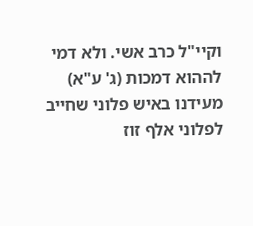וקיי"ל כרב אשי. ולא דמי לההוא דמכות (ג' ע"א) מעידנו באיש פלוני שחייב לפלוני אלף זוז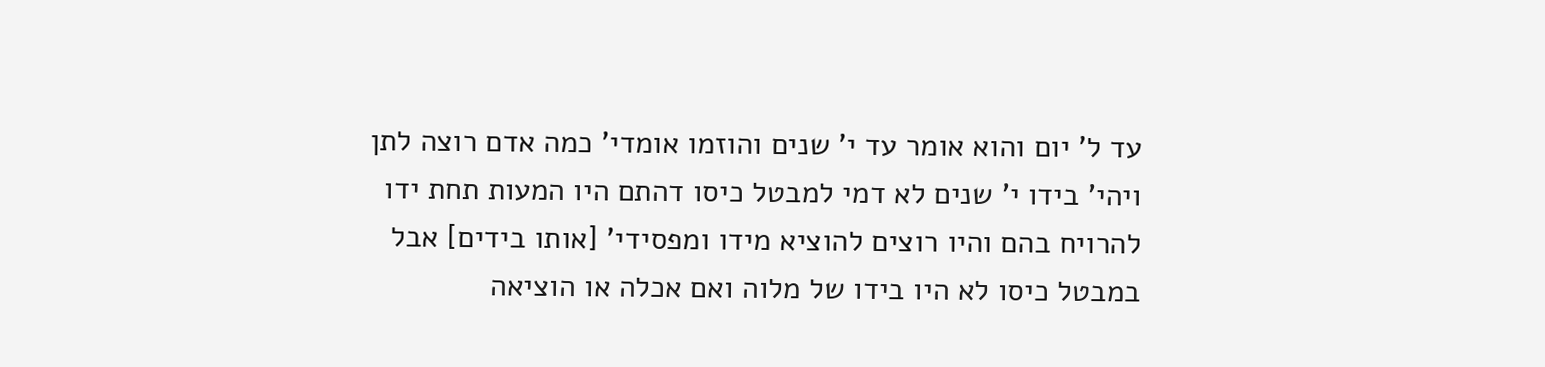עד ל' יום והוא אומר עד י' שנים והוזמו אומדי' כמה אדם רוצה לתן ויהי' בידו י' שנים לא דמי למבטל כיסו דהתם היו המעות תחת ידו להרויח בהם והיו רוצים להוציא מידו ומפסידי' [אותו בידים] אבל במבטל כיסו לא היו בידו של מלוה ואם אכלה או הוציאה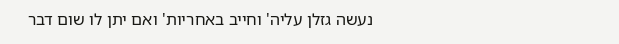נעשה גזלן עליה' וחייב באחריות' ואם יתן לו שום דבר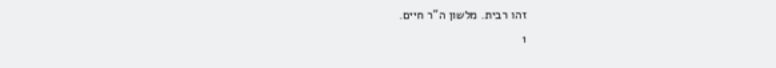זהו רבית. מלשון ה"ר חיים.
1